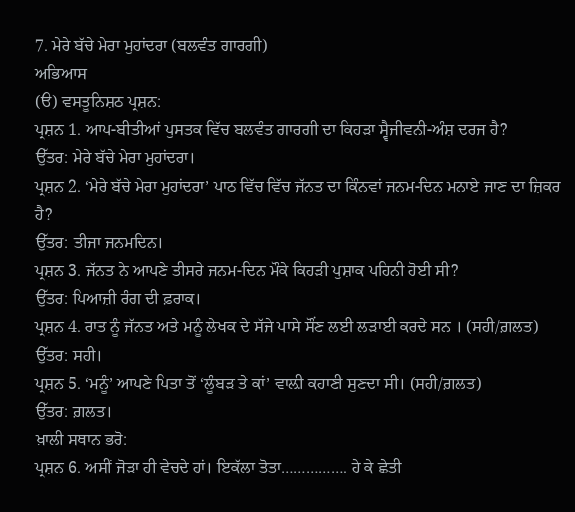7. ਮੇਰੇ ਬੱਚੇ ਮੇਰਾ ਮੁਹਾਂਦਰਾ (ਬਲਵੰਤ ਗਾਰਗੀ)
ਅਭਿਆਸ
(ੳ) ਵਸਤੂਨਿਸ਼ਠ ਪ੍ਰਸ਼ਨ:
ਪ੍ਰਸ਼ਨ 1. ਆਪ-ਬੀਤੀਆਂ ਪੁਸਤਕ ਵਿੱਚ ਬਲਵੰਤ ਗਾਰਗੀ ਦਾ ਕਿਹੜਾ ਸ੍ਵੈਜੀਵਨੀ-ਅੰਸ਼ ਦਰਜ ਹੈ?
ਉੱਤਰ: ਮੇਰੇ ਬੱਚੇ ਮੇਰਾ ਮੁਹਾਂਦਰਾ।
ਪ੍ਰਸ਼ਨ 2. ‘ਮੇਰੇ ਬੱਚੇ ਮੇਰਾ ਮੁਹਾਂਦਰਾ’ ਪਾਠ ਵਿੱਚ ਵਿੱਚ ਜੱਨਤ ਦਾ ਕਿੰਨਵਾਂ ਜਨਮ-ਦਿਨ ਮਨਾਏ ਜਾਣ ਦਾ ਜ਼ਿਕਰ ਹੈ?
ਉੱਤਰ: ਤੀਜਾ ਜਨਮਦਿਨ।
ਪ੍ਰਸ਼ਨ 3. ਜੱਨਤ ਨੇ ਆਪਣੇ ਤੀਸਰੇ ਜਨਮ-ਦਿਨ ਮੌਕੇ ਕਿਹੜੀ ਪੁਸ਼ਾਕ ਪਹਿਨੀ ਹੋਈ ਸੀ?
ਉੱਤਰ: ਪਿਆਜ਼ੀ ਰੰਗ ਦੀ ਫ਼ਰਾਕ।
ਪ੍ਰਸ਼ਨ 4. ਰਾਤ ਨੂੰ ਜੱਨਤ ਅਤੇ ਮਨੂੰ ਲੇਖਕ ਦੇ ਸੱਜੇ ਪਾਸੇ ਸੌਂਣ ਲਈ ਲੜਾਈ ਕਰਦੇ ਸਨ । (ਸਹੀ/ਗ਼ਲਤ)
ਉੱਤਰ: ਸਹੀ।
ਪ੍ਰਸ਼ਨ 5. ‘ਮਨੂੰ’ ਆਪਣੇ ਪਿਤਾ ਤੋਂ ‘ਲੂੰਬੜ ਤੇ ਕਾਂ’ ਵਾਲ਼ੀ ਕਹਾਣੀ ਸੁਣਦਾ ਸੀ। (ਸਹੀ/ਗ਼ਲਤ)
ਉੱਤਰ: ਗ਼ਲਤ।
ਖ਼ਾਲੀ ਸਥਾਨ ਭਰੋ:
ਪ੍ਰਸ਼ਨ 6. ਅਸੀਂ ਜੋੜਾ ਹੀ ਵੇਚਦੇ ਹਾਂ। ਇਕੱਲਾ ਤੋਤਾ……………. ਹੇ ਕੇ ਛੇਤੀ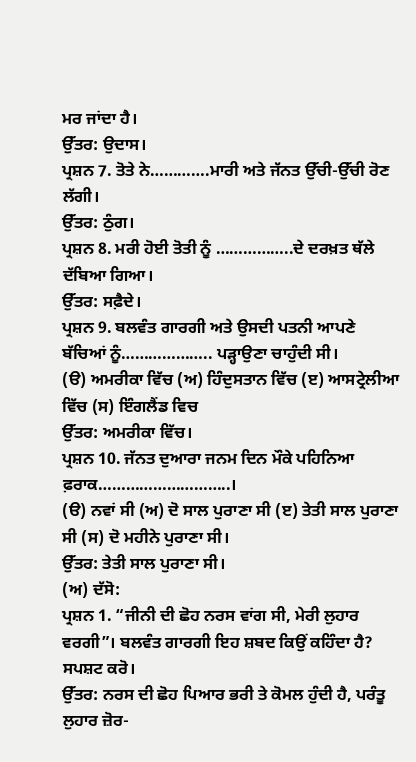ਮਰ ਜਾਂਦਾ ਹੈ।
ਉੱਤਰ: ਉਦਾਸ।
ਪ੍ਰਸ਼ਨ 7. ਤੋਤੇ ਨੇ………….ਮਾਰੀ ਅਤੇ ਜੱਨਤ ਉੱਚੀ-ਉੱਚੀ ਰੋਣ ਲੱਗੀ।
ਉੱਤਰ: ਠੁੰਗ।
ਪ੍ਰਸ਼ਨ 8. ਮਰੀ ਹੋਈ ਤੋਤੀ ਨੂੰ ……………..ਦੇ ਦਰਖ਼ਤ ਥੱਲੇ ਦੱਬਿਆ ਗਿਆ।
ਉੱਤਰ: ਸਫ਼ੈਦੇ।
ਪ੍ਰਸ਼ਨ 9. ਬਲਵੰਤ ਗਾਰਗੀ ਅਤੇ ਉਸਦੀ ਪਤਨੀ ਆਪਣੇ ਬੱਚਿਆਂ ਨੂੰ……………….. ਪੜ੍ਹਾਉਣਾ ਚਾਹੁੰਦੀ ਸੀ।
(ੳ) ਅਮਰੀਕਾ ਵਿੱਚ (ਅ) ਹਿੰਦੁਸਤਾਨ ਵਿੱਚ (ੲ) ਆਸਟ੍ਰੇਲੀਆ ਵਿੱਚ (ਸ) ਇੰਗਲੈਂਡ ਵਿਚ
ਉੱਤਰ: ਅਮਰੀਕਾ ਵਿੱਚ।
ਪ੍ਰਸ਼ਨ 10. ਜੱਨਤ ਦੁਆਰਾ ਜਨਮ ਦਿਨ ਮੌਕੇ ਪਹਿਨਿਆ ਫ਼ਰਾਕ………………………..।
(ੳ) ਨਵਾਂ ਸੀ (ਅ) ਦੋ ਸਾਲ ਪੁਰਾਣਾ ਸੀ (ੲ) ਤੇਤੀ ਸਾਲ ਪੁਰਾਣਾ ਸੀ (ਸ) ਦੋ ਮਹੀਨੇ ਪੁਰਾਣਾ ਸੀ।
ਉੱਤਰ: ਤੇਤੀ ਸਾਲ ਪੁਰਾਣਾ ਸੀ।
(ਅ) ਦੱਸੋ:
ਪ੍ਰਸ਼ਨ 1. “ਜੀਨੀ ਦੀ ਛੋਹ ਨਰਸ ਵਾਂਗ ਸੀ, ਮੇਰੀ ਲੁਹਾਰ ਵਰਗੀ”। ਬਲਵੰਤ ਗਾਰਗੀ ਇਹ ਸ਼ਬਦ ਕਿਉਂ ਕਹਿੰਦਾ ਹੈ? ਸਪਸ਼ਟ ਕਰੋ।
ਉੱਤਰ: ਨਰਸ ਦੀ ਛੋਹ ਪਿਆਰ ਭਰੀ ਤੇ ਕੋਮਲ ਹੁੰਦੀ ਹੈ, ਪਰੰਤੂ ਲੁਹਾਰ ਜ਼ੋਰ-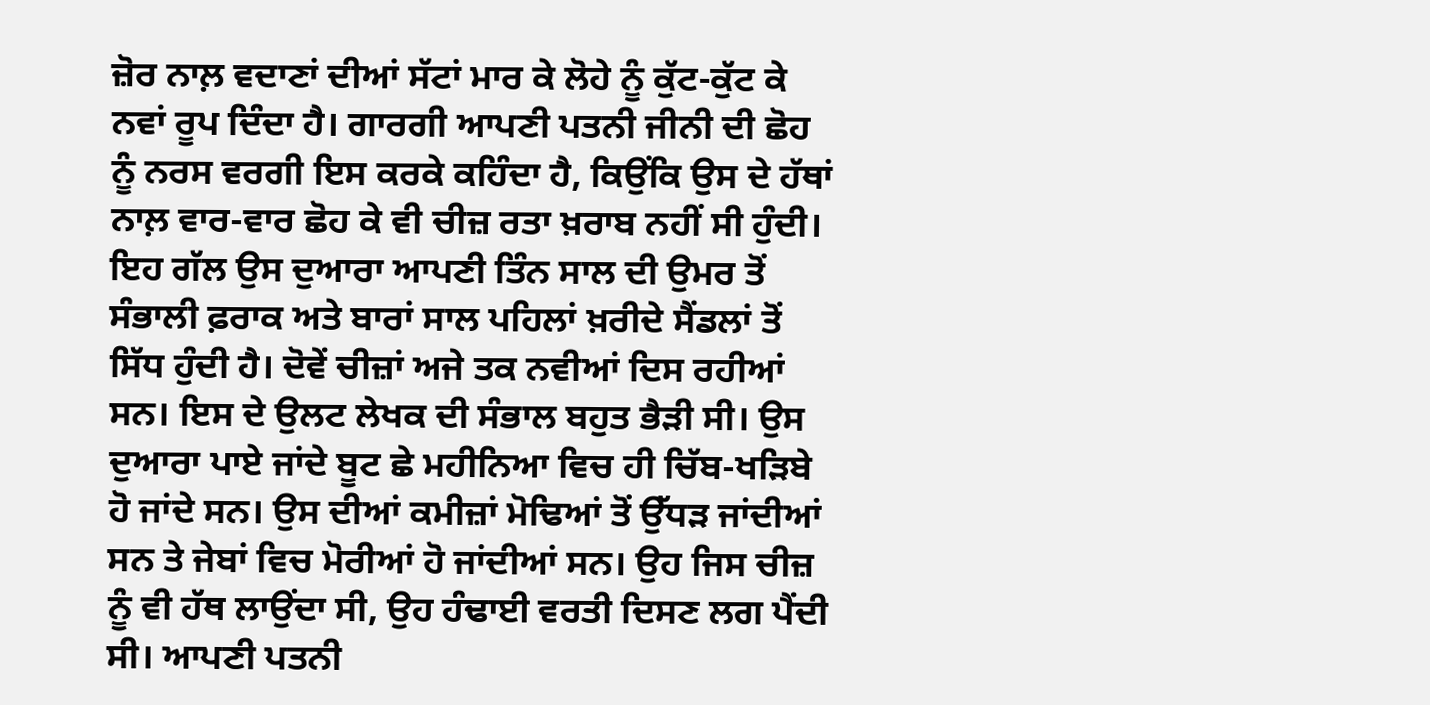ਜ਼ੋਰ ਨਾਲ਼ ਵਦਾਣਾਂ ਦੀਆਂ ਸੱਟਾਂ ਮਾਰ ਕੇ ਲੋਹੇ ਨੂੰ ਕੁੱਟ-ਕੁੱਟ ਕੇ ਨਵਾਂ ਰੂਪ ਦਿੰਦਾ ਹੈ। ਗਾਰਗੀ ਆਪਣੀ ਪਤਨੀ ਜੀਨੀ ਦੀ ਛੋਹ ਨੂੰ ਨਰਸ ਵਰਗੀ ਇਸ ਕਰਕੇ ਕਹਿੰਦਾ ਹੈ, ਕਿਉਂਕਿ ਉਸ ਦੇ ਹੱਥਾਂ ਨਾਲ਼ ਵਾਰ-ਵਾਰ ਛੋਹ ਕੇ ਵੀ ਚੀਜ਼ ਰਤਾ ਖ਼ਰਾਬ ਨਹੀਂ ਸੀ ਹੁੰਦੀ। ਇਹ ਗੱਲ ਉਸ ਦੁਆਰਾ ਆਪਣੀ ਤਿੰਨ ਸਾਲ ਦੀ ਉਮਰ ਤੋਂ ਸੰਭਾਲੀ ਫ਼ਰਾਕ ਅਤੇ ਬਾਰਾਂ ਸਾਲ ਪਹਿਲਾਂ ਖ਼ਰੀਦੇ ਸੈਂਡਲਾਂ ਤੋਂ ਸਿੱਧ ਹੁੰਦੀ ਹੈ। ਦੋਵੇਂ ਚੀਜ਼ਾਂ ਅਜੇ ਤਕ ਨਵੀਆਂ ਦਿਸ ਰਹੀਆਂ ਸਨ। ਇਸ ਦੇ ਉਲਟ ਲੇਖਕ ਦੀ ਸੰਭਾਲ ਬਹੁਤ ਭੈੜੀ ਸੀ। ਉਸ ਦੁਆਰਾ ਪਾਏ ਜਾਂਦੇ ਬੂਟ ਛੇ ਮਹੀਨਿਆ ਵਿਚ ਹੀ ਚਿੱਬ-ਖੜਿਬੇ ਹੋ ਜਾਂਦੇ ਸਨ। ਉਸ ਦੀਆਂ ਕਮੀਜ਼ਾਂ ਮੋਢਿਆਂ ਤੋਂ ਉੱਧੜ ਜਾਂਦੀਆਂ ਸਨ ਤੇ ਜੇਬਾਂ ਵਿਚ ਮੋਰੀਆਂ ਹੋ ਜਾਂਦੀਆਂ ਸਨ। ਉਹ ਜਿਸ ਚੀਜ਼ ਨੂੰ ਵੀ ਹੱਥ ਲਾਉਂਦਾ ਸੀ, ਉਹ ਹੰਢਾਈ ਵਰਤੀ ਦਿਸਣ ਲਗ ਪੈਂਦੀ ਸੀ। ਆਪਣੀ ਪਤਨੀ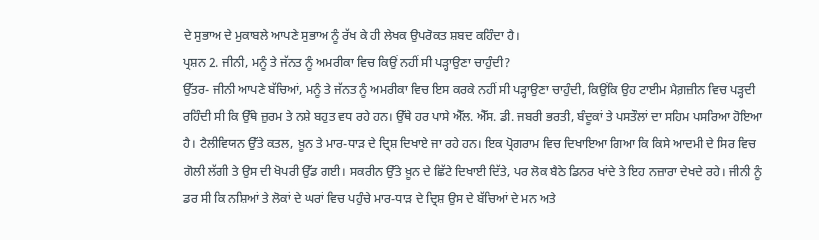ਦੇ ਸੁਭਾਅ ਦੇ ਮੁਕਾਬਲੇ ਆਪਣੇ ਸੁਭਾਅ ਨੂੰ ਰੱਖ ਕੇ ਹੀ ਲੇਖਕ ਉਪਰੋਕਤ ਸ਼ਬਦ ਕਹਿੰਦਾ ਹੈ।
ਪ੍ਰਸ਼ਨ 2. ਜੀਨੀ, ਮਨੂੰ ਤੇ ਜੱਨਤ ਨੂੰ ਅਮਰੀਕਾ ਵਿਚ ਕਿਉਂ ਨਹੀਂ ਸੀ ਪੜ੍ਹਾਉਣਾ ਚਾਹੁੰਦੀ?
ਉੱਤਰ- ਜੀਨੀ ਆਪਣੇ ਬੱਚਿਆਂ, ਮਨੂੰ ਤੇ ਜੱਨਤ ਨੂੰ ਅਮਰੀਕਾ ਵਿਚ ਇਸ ਕਰਕੇ ਨਹੀਂ ਸੀ ਪੜ੍ਹਾਉਣਾ ਚਾਹੁੰਦੀ, ਕਿਉਂਕਿ ਉਹ ਟਾਈਮ ਮੈਗ਼ਜ਼ੀਨ ਵਿਚ ਪੜ੍ਹਦੀ ਰਹਿੰਦੀ ਸੀ ਕਿ ਉੱਥੇ ਜ਼ੁਰਮ ਤੇ ਨਸ਼ੇ ਬਹੁਤ ਵਧ ਰਹੇ ਹਨ। ਉੱਥੇ ਹਰ ਪਾਸੇ ਐੱਲ. ਐੱਸ. ਡੀ. ਜਬਰੀ ਭਰਤੀ, ਬੰਦੂਕਾਂ ਤੇ ਪਸਤੌਲਾਂ ਦਾ ਸਹਿਮ ਪਸਰਿਆ ਹੋਇਆ ਹੈ। ਟੈਲੀਵਿਯਨ ਉੱਤੇ ਕਤਲ, ਖ਼ੂਨ ਤੇ ਮਾਰ-ਧਾੜ ਦੇ ਦ੍ਰਿਸ਼ ਦਿਖਾਏ ਜਾ ਰਹੇ ਹਨ। ਇਕ ਪ੍ਰੋਗਰਾਮ ਵਿਚ ਦਿਖਾਇਆ ਗਿਆ ਕਿ ਕਿਸੇ ਆਦਮੀ ਦੇ ਸਿਰ ਵਿਚ ਗੋਲੀ ਲੱਗੀ ਤੇ ਉਸ ਦੀ ਖੋਪਰੀ ਉੱਡ ਗਈ। ਸਕਰੀਨ ਉੱਤੇ ਖ਼ੂਨ ਦੇ ਛਿੱਟੇ ਦਿਖਾਈ ਦਿੱਤੇ, ਪਰ ਲੋਕ ਬੈਠੇ ਡਿਨਰ ਖਾਂਦੇ ਤੇ ਇਹ ਨਜ਼ਾਰਾ ਦੇਖਦੇ ਰਹੇ। ਜੀਨੀ ਨੂੰ ਡਰ ਸੀ ਕਿ ਨਸ਼ਿਆਂ ਤੇ ਲੋਕਾਂ ਦੇ ਘਰਾਂ ਵਿਚ ਪਹੁੰਚੇ ਮਾਰ-ਧਾੜ ਦੇ ਦ੍ਰਿਸ਼ ਉਸ ਦੇ ਬੱਚਿਆਂ ਦੇ ਮਨ ਅਤੇ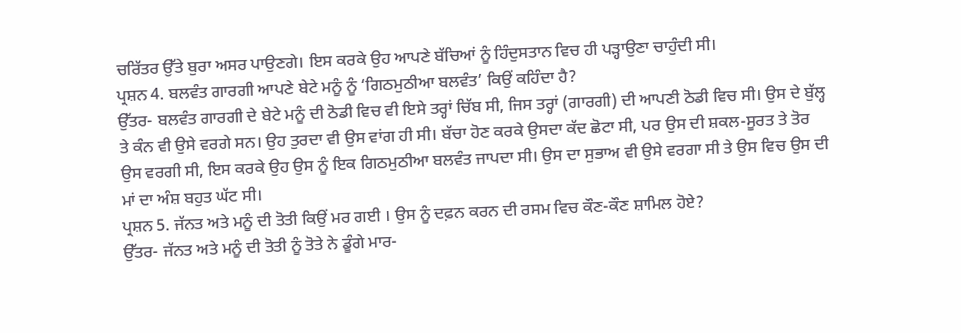ਚਰਿੱਤਰ ਉੱਤੇ ਬੁਰਾ ਅਸਰ ਪਾਉਣਗੇ। ਇਸ ਕਰਕੇ ਉਹ ਆਪਣੇ ਬੱਚਿਆਂ ਨੂੰ ਹਿੰਦੁਸਤਾਨ ਵਿਚ ਹੀ ਪੜ੍ਹਾਉਣਾ ਚਾਹੁੰਦੀ ਸੀ।
ਪ੍ਰਸ਼ਨ 4. ਬਲਵੰਤ ਗਾਰਗੀ ਆਪਣੇ ਬੇਟੇ ਮਨੂੰ ਨੂੰ ‘ਗਿਠਮੁਠੀਆ ਬਲਵੰਤ’ ਕਿਉਂ ਕਹਿੰਦਾ ਹੈ?
ਉੱਤਰ- ਬਲਵੰਤ ਗਾਰਗੀ ਦੇ ਬੇਟੇ ਮਨੂੰ ਦੀ ਠੋਡੀ ਵਿਚ ਵੀ ਇਸੇ ਤਰ੍ਹਾਂ ਚਿੱਬ ਸੀ, ਜਿਸ ਤਰ੍ਹਾਂ (ਗਾਰਗੀ) ਦੀ ਆਪਣੀ ਠੋਡੀ ਵਿਚ ਸੀ। ਉਸ ਦੇ ਬੁੱਲ੍ਹ ਤੇ ਕੰਨ ਵੀ ਉਸੇ ਵਰਗੇ ਸਨ। ਉਹ ਤੁਰਦਾ ਵੀ ਉਸ ਵਾਂਗ ਹੀ ਸੀ। ਬੱਚਾ ਹੋਣ ਕਰਕੇ ਉਸਦਾ ਕੱਦ ਛੋਟਾ ਸੀ, ਪਰ ਉਸ ਦੀ ਸ਼ਕਲ-ਸੂਰਤ ਤੇ ਤੋਰ ਉਸ ਵਰਗੀ ਸੀ, ਇਸ ਕਰਕੇ ਉਹ ਉਸ ਨੂੰ ਇਕ ਗਿਠਮੁਠੀਆ ਬਲਵੰਤ ਜਾਪਦਾ ਸੀ। ਉਸ ਦਾ ਸੁਭਾਅ ਵੀ ਉਸੇ ਵਰਗਾ ਸੀ ਤੇ ਉਸ ਵਿਚ ਉਸ ਦੀ ਮਾਂ ਦਾ ਅੰਸ਼ ਬਹੁਤ ਘੱਟ ਸੀ।
ਪ੍ਰਸ਼ਨ 5. ਜੱਨਤ ਅਤੇ ਮਨੂੰ ਦੀ ਤੋਤੀ ਕਿਉਂ ਮਰ ਗਈ । ਉਸ ਨੂੰ ਦਫ਼ਨ ਕਰਨ ਦੀ ਰਸਮ ਵਿਚ ਕੌਣ-ਕੌਣ ਸ਼ਾਮਿਲ ਹੋਏ?
ਉੱਤਰ- ਜੱਨਤ ਅਤੇ ਮਨੂੰ ਦੀ ਤੋਤੀ ਨੂੰ ਤੋਤੇ ਨੇ ਡੂੰਗੇ ਮਾਰ-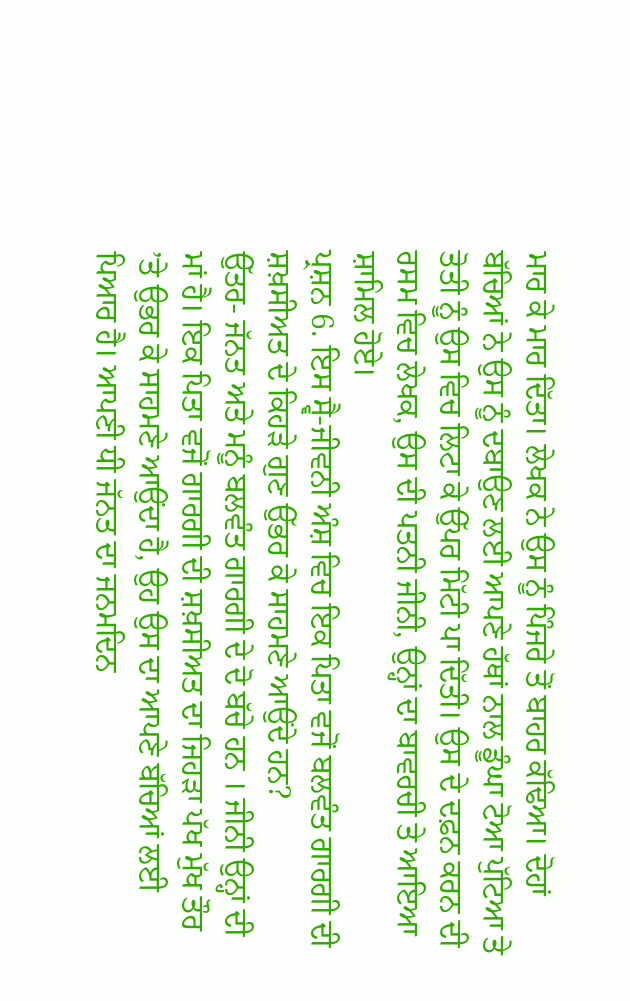ਮਾਰ ਕੇ ਮਾਰ ਦਿੱਤਾ। ਲੇਖਕ ਨੇ ਉਸ ਨੂੰ ਪਿੰਜਰੇ ਤੋਂ ਬਾਹਰ ਕੱਢਿਆ। ਦੋਹਾਂ ਬੱਚਿਆਂ ਨੇ ਉਸ ਨੂੰ ਦਬਾਉਣ ਲਈ ਆਪਣੇ ਹੱਥਾਂ ਨਾਲ ਡੂੰਘਾ ਟੋਆ ਪੁੱਟਿਆ ਤੇ ਤੋਤੀ ਨੂੰ ਉਸ ਵਿਚ ਲਿਟਾ ਕੇ ਉੱਪਰ ਮਿੱਟੀ ਪਾ ਦਿੱਤੀ। ਉਸ ਦੇ ਦਫ਼ਨ ਕਰਨ ਦੀ ਰਸਮ ਵਿਚ ਲੇਖਕ, ਉਸ ਦੀ ਪਤਨੀ ਜੀਨੀ, ਉਨ੍ਹਾਂ ਦਾ ਬਾਵਰਚੀ ਤੇ ਆਇਆ ਸ਼ਾਮਿਲ ਹੋਏ।
ਪ੍ਰਸ਼ਨ 6. ਇਸ ਸ੍ਵੈ-ਜੀਵਨੀ ਅੰਸ਼ ਵਿਚ ਇਕ ਪਿਤਾ ਵਜੋਂ ਬਲਵੰਤ ਗਾਰਗੀ ਦੀ ਸ਼ਖ਼ਸੀਅਤ ਦੇ ਕਿਹੜੇ ਗੁਣ ਉੱਭਰ ਕੇ ਸਾਹਮਣੇ ਆਉਂਦੇ ਹਨ?
ਉੱਤਰ- ਜੱਨਤ ਅਤੇ ਮਨੂੰ ਬਲਵੰਤ ਗਾਰਗੀ ਦੇ ਦੋ ਬੱਚੇ ਹਨ । ਜੀਨੀ ਉਨ੍ਹਾਂ ਦੀ ਮਾਂ ਹੈ। ਇਕ ਪਿਤਾ ਵਜੋਂ ਗਾਰਗੀ ਦੀ ਸ਼ਖ਼ਸੀਅਤ ਦਾ ਜਿਹੜਾ ਪੱਖ ਮੁੱਖ ਤੌਰ ’ਤੇ ਉਭਰ ਕੇ ਸਾਹਮਣੇ ਆਉਂਦਾ ਹੈ, ਉਹ ਉਸ ਦਾ ਆਪਣੇ ਬੱਚਿਆਂ ਲਈ ਪਿਆਰ ਹੈ। ਆਪਣੀ ਧੀ ਜੱਨਤ ਦਾ ਜਨਮਦਿਨ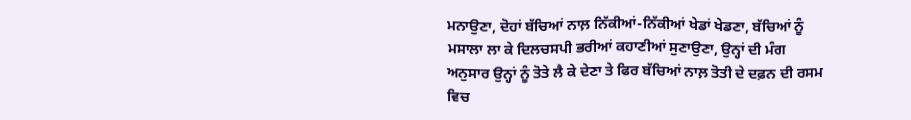ਮਨਾਉਣਾ, ਦੋਹਾਂ ਬੱਚਿਆਂ ਨਾਲ਼ ਨਿੱਕੀਆਂ-ਨਿੱਕੀਆਂ ਖੇਡਾਂ ਖੇਡਣਾ, ਬੱਚਿਆਂ ਨੂੰ ਮਸਾਲਾ ਲਾ ਕੇ ਦਿਲਚਸਪੀ ਭਰੀਆਂ ਕਹਾਣੀਆਂ ਸੁਣਾਉਣਾ, ਉਨ੍ਹਾਂ ਦੀ ਮੰਗ ਅਨੁਸਾਰ ਉਨ੍ਹਾਂ ਨੂੰ ਤੋਤੇ ਲੈ ਕੇ ਦੇਣਾ ਤੇ ਫਿਰ ਬੱਚਿਆਂ ਨਾਲ਼ ਤੋਤੀ ਦੇ ਦਫ਼ਨ ਦੀ ਰਸਮ ਵਿਚ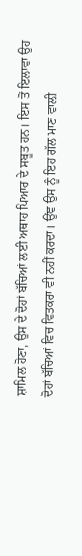ਸ਼ਾਮਿਲ ਹੋਣਾ, ਉਸ ਦੇ ਦੋਹਾਂ ਬੱਚਿਆਂ ਲਈ ਅਥਾਹ ਪਿਆਰ ਦੇ ਸਬੂਤ ਹਨ। ਇਸ ਤੋਂ ਇਲਾਵਾ ਉਹ ਦੋਹਾਂ ਬੱਚਿਆਂ ਵਿਚ ਵਿਤਕਰਾ ਵੀ ਨਹੀਂ ਕਰਦਾ। ਉਂਞ ਉਸ ਨੂੰ ਇਹ ਗੱਲ ਮਾਣ ਵਾਲ਼ੀ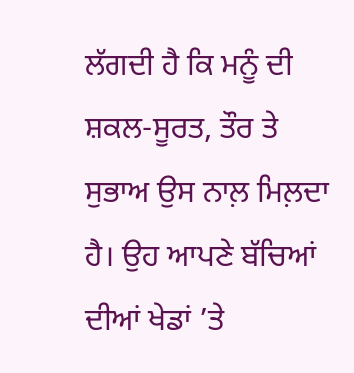ਲੱਗਦੀ ਹੈ ਕਿ ਮਨੂੰ ਦੀ ਸ਼ਕਲ-ਸੂਰਤ, ਤੌਰ ਤੇ ਸੁਭਾਅ ਉਸ ਨਾਲ਼ ਮਿਲ਼ਦਾ ਹੈ। ਉਹ ਆਪਣੇ ਬੱਚਿਆਂ ਦੀਆਂ ਖੇਡਾਂ ’ਤੇ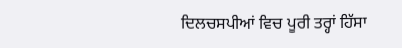ਦਿਲਚਸਪੀਆਂ ਵਿਚ ਪੂਰੀ ਤਰ੍ਹਾਂ ਹਿੱਸਾ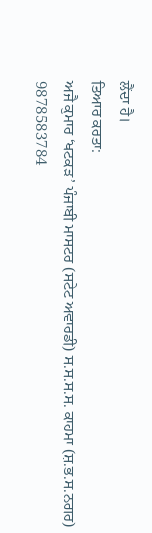ਲੈਂਦਾ ਹੈ।
ਤਿਆਰ ਕਰਤਾ:
ਅਜੈ ਕੁਮਾਰ ‘ਖਟਕੜ’ ਪੰਜਾਬੀ ਮਾਸਟਰ (ਸਟੇਟ ਅਵਾਰਡੀ) ਸ.ਸ.ਸ.ਸ. ਕਾਹਮਾ (ਸ਼.ਭ.ਸ.ਨਗਰ) 9878583784